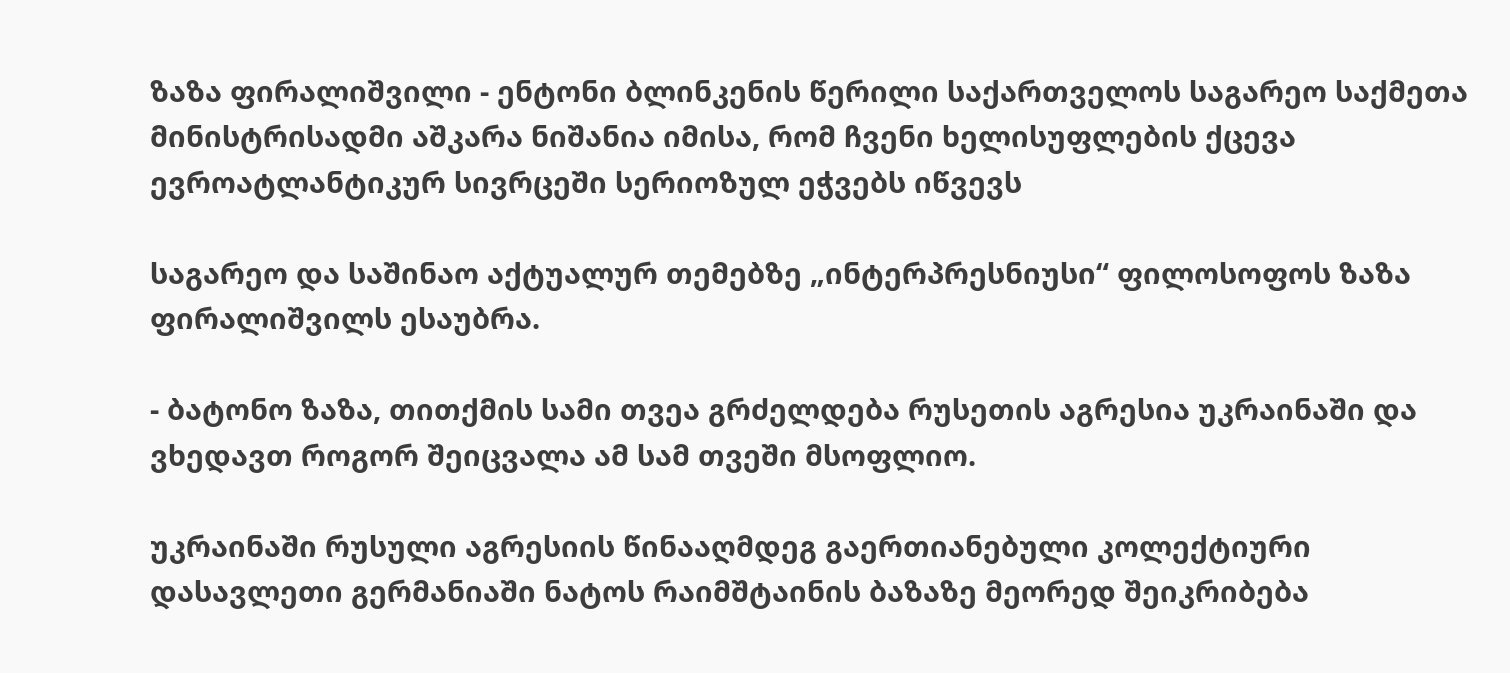ზაზა ფირალიშვილი - ენტონი ბლინკენის წერილი საქართველოს საგარეო საქმეთა მინისტრისადმი აშკარა ნიშანია იმისა, რომ ჩვენი ხელისუფლების ქცევა ევროატლანტიკურ სივრცეში სერიოზულ ეჭვებს იწვევს

საგარეო და საშინაო აქტუალურ თემებზე „ინტერპრესნიუსი“ ფილოსოფოს ზაზა ფირალიშვილს ესაუბრა.

- ბატონო ზაზა, თითქმის სამი თვეა გრძელდება რუსეთის აგრესია უკრაინაში და ვხედავთ როგორ შეიცვალა ამ სამ თვეში მსოფლიო.

უკრაინაში რუსული აგრესიის წინააღმდეგ გაერთიანებული კოლექტიური დასავლეთი გერმანიაში ნატოს რაიმშტაინის ბაზაზე მეორედ შეიკრიბება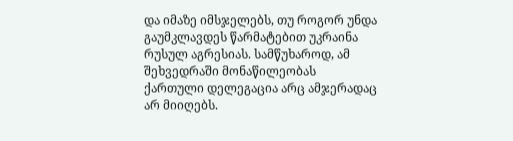და იმაზე იმსჯელებს, თუ როგორ უნდა გაუმკლავდეს წარმატებით უკრაინა რუსულ აგრესიას. სამწუხაროდ, ამ შეხვედრაში მონაწილეობას ქართული დელეგაცია არც ამჯერადაც არ მიიღებს.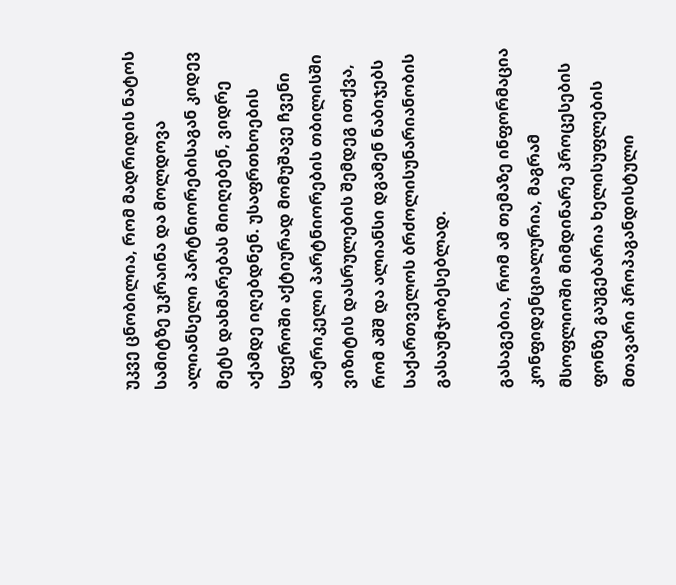უკვე ცნობილია, რომ მადრიდის ნატოს სამიტზე უკრაინა და მოლდოვა ალიანსელი პარტნიორებისაგან კიდევ მეტს დახმარებას მიიღებენ, ვიდრე აქამდე იღებდნენ. უსაფრთხოების სფეროში აქტიურად მომუშავე ჩვენი ამერიკელი პარტნიორების თბილისში ვიზიტის დასრულების შემდეგ ითქვა, რომ აშშ და ალიანსი დგამენ ნაბიჯებს საქართველოს ბრძოლისუნარიანობის გასაუმჯობესებლად.

გასაგებია, რომ ამ თემაზე ინფორმაცია კონფიდენციალურია, მაგრამ მსოფლიოში მიმდინარე პროცესების ფონზე გაუგებარია ხელისუფლების მთავარი პროპაგანდისტული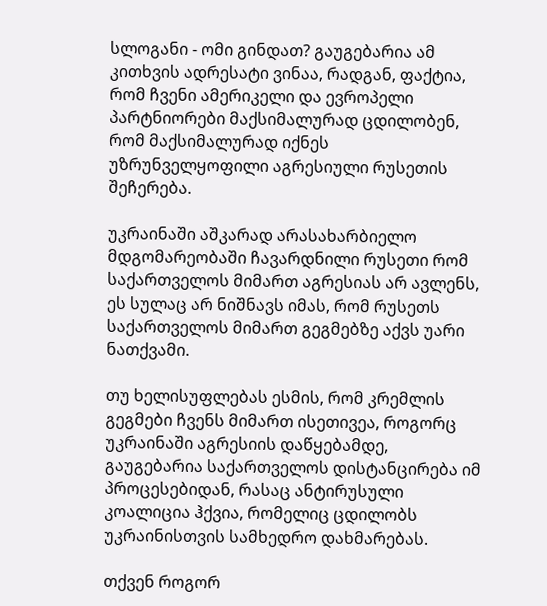სლოგანი - ომი გინდათ? გაუგებარია ამ კითხვის ადრესატი ვინაა, რადგან, ფაქტია, რომ ჩვენი ამერიკელი და ევროპელი პარტნიორები მაქსიმალურად ცდილობენ, რომ მაქსიმალურად იქნეს უზრუნველყოფილი აგრესიული რუსეთის შეჩერება.

უკრაინაში აშკარად არასახარბიელო მდგომარეობაში ჩავარდნილი რუსეთი რომ საქართველოს მიმართ აგრესიას არ ავლენს, ეს სულაც არ ნიშნავს იმას, რომ რუსეთს საქართველოს მიმართ გეგმებზე აქვს უარი ნათქვამი.

თუ ხელისუფლებას ესმის, რომ კრემლის გეგმები ჩვენს მიმართ ისეთივეა, როგორც უკრაინაში აგრესიის დაწყებამდე, გაუგებარია საქართველოს დისტანცირება იმ პროცესებიდან, რასაც ანტირუსული კოალიცია ჰქვია, რომელიც ცდილობს უკრაინისთვის სამხედრო დახმარებას.

თქვენ როგორ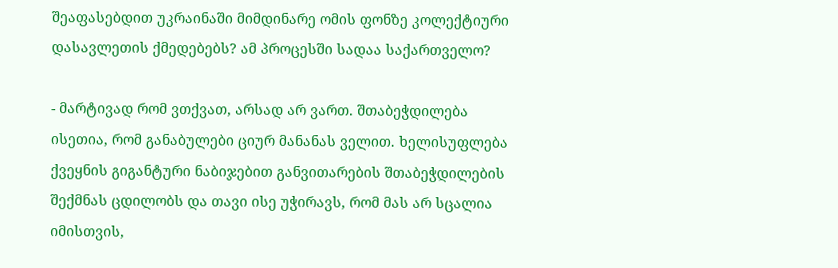შეაფასებდით უკრაინაში მიმდინარე ომის ფონზე კოლექტიური დასავლეთის ქმედებებს? ამ პროცესში სადაა საქართველო?

- მარტივად რომ ვთქვათ, არსად არ ვართ. შთაბეჭდილება ისეთია, რომ განაბულები ციურ მანანას ველით. ხელისუფლება ქვეყნის გიგანტური ნაბიჯებით განვითარების შთაბეჭდილების შექმნას ცდილობს და თავი ისე უჭირავს, რომ მას არ სცალია იმისთვის,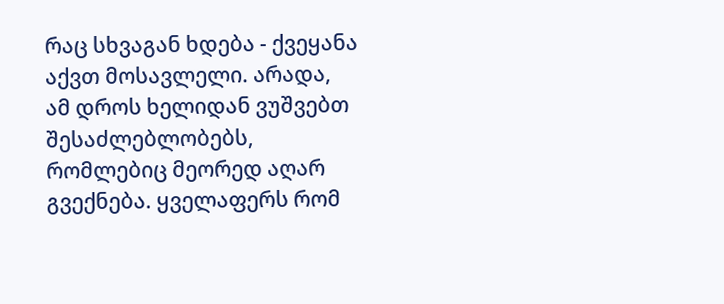რაც სხვაგან ხდება - ქვეყანა აქვთ მოსავლელი. არადა, ამ დროს ხელიდან ვუშვებთ შესაძლებლობებს, რომლებიც მეორედ აღარ გვექნება. ყველაფერს რომ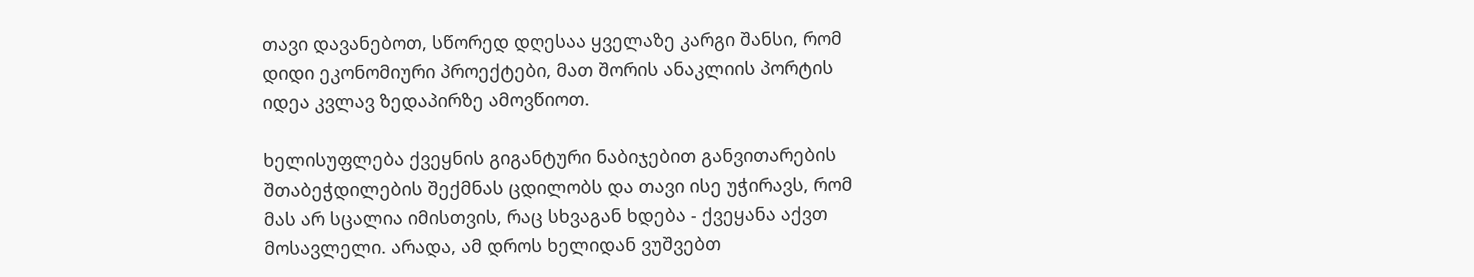თავი დავანებოთ, სწორედ დღესაა ყველაზე კარგი შანსი, რომ დიდი ეკონომიური პროექტები, მათ შორის ანაკლიის პორტის იდეა კვლავ ზედაპირზე ამოვწიოთ.

ხელისუფლება ქვეყნის გიგანტური ნაბიჯებით განვითარების შთაბეჭდილების შექმნას ცდილობს და თავი ისე უჭირავს, რომ მას არ სცალია იმისთვის, რაც სხვაგან ხდება - ქვეყანა აქვთ მოსავლელი. არადა, ამ დროს ხელიდან ვუშვებთ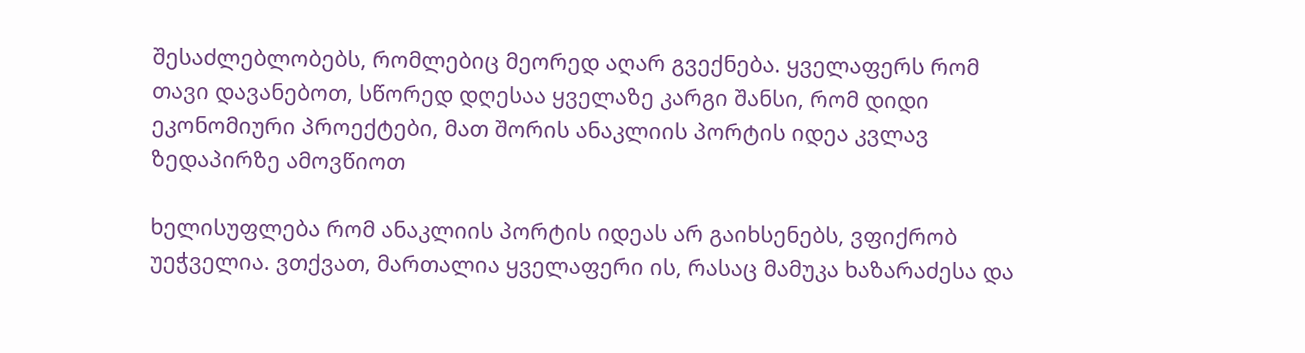შესაძლებლობებს, რომლებიც მეორედ აღარ გვექნება. ყველაფერს რომ თავი დავანებოთ, სწორედ დღესაა ყველაზე კარგი შანსი, რომ დიდი ეკონომიური პროექტები, მათ შორის ანაკლიის პორტის იდეა კვლავ ზედაპირზე ამოვწიოთ

ხელისუფლება რომ ანაკლიის პორტის იდეას არ გაიხსენებს, ვფიქრობ უეჭველია. ვთქვათ, მართალია ყველაფერი ის, რასაც მამუკა ხაზარაძესა და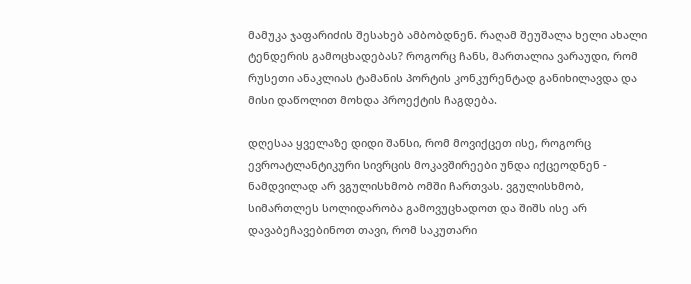მამუკა ჯაფარიძის შესახებ ამბობდნენ. რაღამ შეუშალა ხელი ახალი ტენდერის გამოცხადებას? როგორც ჩანს, მართალია ვარაუდი, რომ რუსეთი ანაკლიას ტამანის პორტის კონკურენტად განიხილავდა და მისი დაწოლით მოხდა პროექტის ჩაგდება.

დღესაა ყველაზე დიდი შანსი, რომ მოვიქცეთ ისე, როგორც ევროატლანტიკური სივრცის მოკავშირეები უნდა იქცეოდნენ - ნამდვილად არ ვგულისხმობ ომში ჩართვას. ვგულისხმობ, სიმართლეს სოლიდარობა გამოვუცხადოთ და შიშს ისე არ დავაბეჩავებინოთ თავი, რომ საკუთარი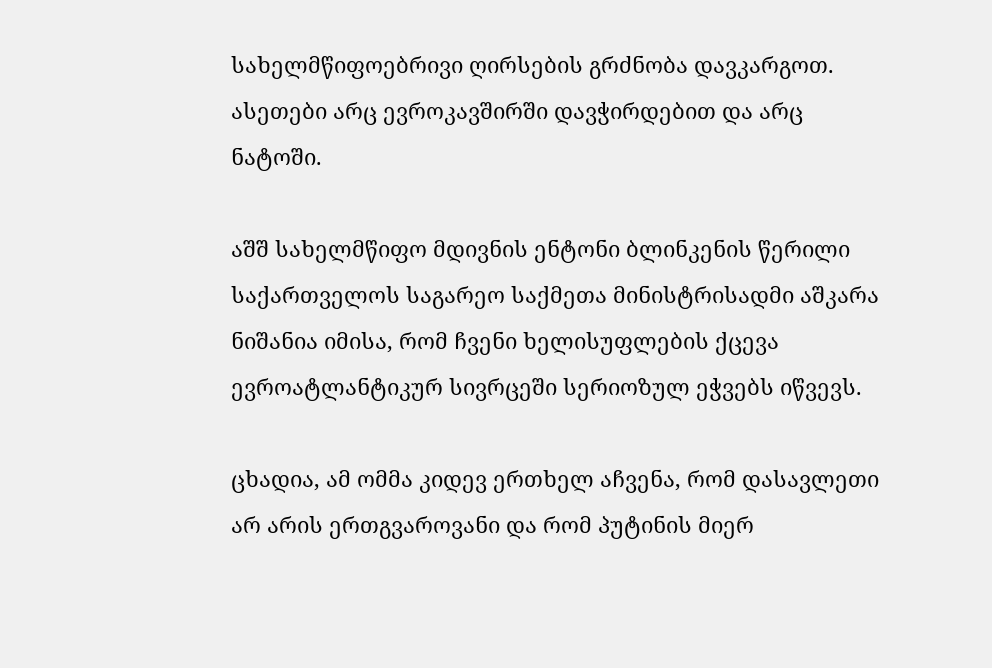სახელმწიფოებრივი ღირსების გრძნობა დავკარგოთ. ასეთები არც ევროკავშირში დავჭირდებით და არც ნატოში.

აშშ სახელმწიფო მდივნის ენტონი ბლინკენის წერილი საქართველოს საგარეო საქმეთა მინისტრისადმი აშკარა ნიშანია იმისა, რომ ჩვენი ხელისუფლების ქცევა ევროატლანტიკურ სივრცეში სერიოზულ ეჭვებს იწვევს.

ცხადია, ამ ომმა კიდევ ერთხელ აჩვენა, რომ დასავლეთი არ არის ერთგვაროვანი და რომ პუტინის მიერ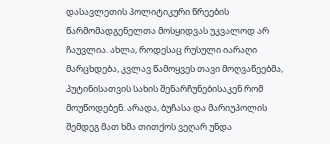დასავლეთის პოლიტიკური წრეების წარმომადგენელთა მოსყიდვას უკვალოდ არ ჩაუვლია. ახლა, როდესაც რუსული იარაღი მარცხდება, კვლავ წამოყვეს თავი მოღვაწეებმა, პუტინისათვის სახის შენარჩუნებისაკენ რომ მოუწოდებენ. არადა, ბუჩასა და მარიუპოლის შემდეგ მათ ხმა თითქოს ვეღარ უნდა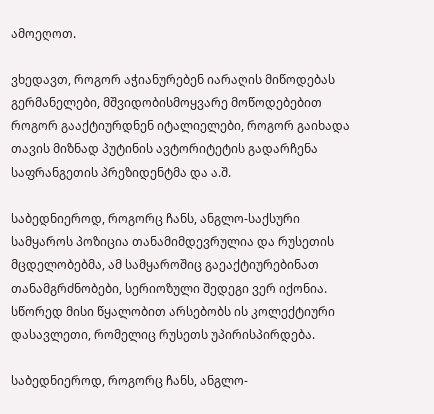ამოეღოთ.

ვხედავთ, როგორ აჭიანურებენ იარაღის მიწოდებას გერმანელები, მშვიდობისმოყვარე მოწოდებებით როგორ გააქტიურდნენ იტალიელები, როგორ გაიხადა თავის მიზნად პუტინის ავტორიტეტის გადარჩენა საფრანგეთის პრეზიდენტმა და ა.შ.

საბედნიეროდ, როგორც ჩანს, ანგლო-საქსური სამყაროს პოზიცია თანამიმდევრულია და რუსეთის მცდელობებმა, ამ სამყაროშიც გაეაქტიურებინათ თანამგრძნობები, სერიოზული შედეგი ვერ იქონია. სწორედ მისი წყალობით არსებობს ის კოლექტიური დასავლეთი, რომელიც რუსეთს უპირისპირდება.

საბედნიეროდ, როგორც ჩანს, ანგლო-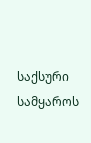საქსური სამყაროს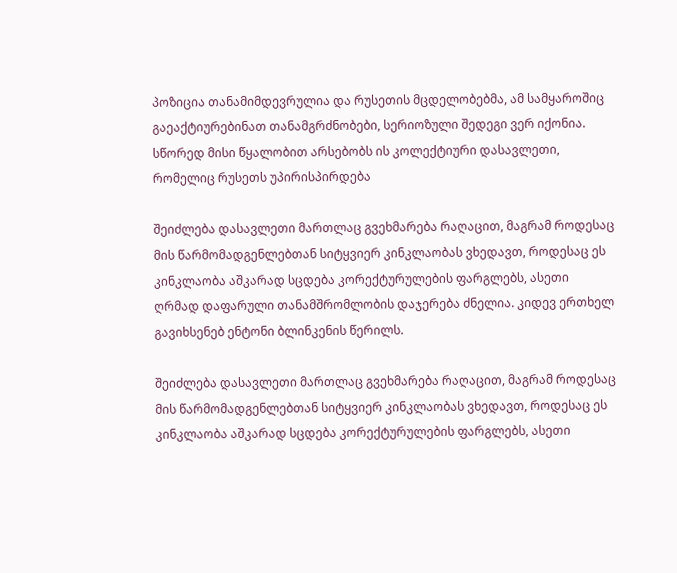პოზიცია თანამიმდევრულია და რუსეთის მცდელობებმა, ამ სამყაროშიც გაეაქტიურებინათ თანამგრძნობები, სერიოზული შედეგი ვერ იქონია. სწორედ მისი წყალობით არსებობს ის კოლექტიური დასავლეთი, რომელიც რუსეთს უპირისპირდება

შეიძლება დასავლეთი მართლაც გვეხმარება რაღაცით, მაგრამ როდესაც მის წარმომადგენლებთან სიტყვიერ კინკლაობას ვხედავთ, როდესაც ეს კინკლაობა აშკარად სცდება კორექტურულების ფარგლებს, ასეთი ღრმად დაფარული თანამშრომლობის დაჯერება ძნელია. კიდევ ერთხელ გავიხსენებ ენტონი ბლინკენის წერილს.

შეიძლება დასავლეთი მართლაც გვეხმარება რაღაცით, მაგრამ როდესაც მის წარმომადგენლებთან სიტყვიერ კინკლაობას ვხედავთ, როდესაც ეს კინკლაობა აშკარად სცდება კორექტურულების ფარგლებს, ასეთი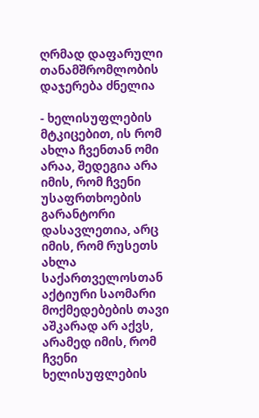ღრმად დაფარული თანამშრომლობის დაჯერება ძნელია

- ხელისუფლების მტკიცებით, ის რომ ახლა ჩვენთან ომი არაა, შედეგია არა იმის, რომ ჩვენი უსაფრთხოების გარანტორი დასავლეთია, არც იმის, რომ რუსეთს ახლა საქართველოსთან აქტიური საომარი მოქმედებების თავი აშკარად არ აქვს, არამედ იმის, რომ ჩვენი ხელისუფლების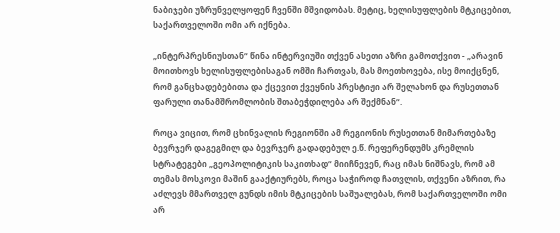ნაბიჯები უზრუნველყოფენ ჩვენში მშვიდობას. მეტიც, ხელისუფლების მტკიცებით, საქართველოში ომი არ იქნება.

„ინტერპრესნიუსთან“ წინა ინტერვიუში თქვენ ასეთი აზრი გამოთქვით - „არავინ მოითხოვს ხელისუფლებისაგან ომში ჩართვას, მას მოეთხოვება, ისე მოიქცნენ, რომ განცხადებებითა და ქცევით ქვეყნის პრესტიჟი არ შელახონ და რუსეთთან ფარული თანამშრომლობის შთაბეჭდილება არ შექმნან“.

როცა ვიცით, რომ ცხინვალის რეგიონში ამ რეგიონის რუსეთთან მიმართებაზე ბევრჯერ დაგეგმილ და ბევრჯერ გადადებულ ე.წ. რეფერენდუმს კრემლის სტრატეგები „გეოპოლიტიკის საკითხად“ მიიჩნევენ, რაც იმას ნიშნავს, რომ ამ თემას მოსკოვი მაშინ გააქტიურებს, როცა საჭიროდ ჩათვლის, თქვენი აზრით, რა აძლევს მმართველ გუნდს იმის მტკიცების საშუალებას, რომ საქართველოში ომი არ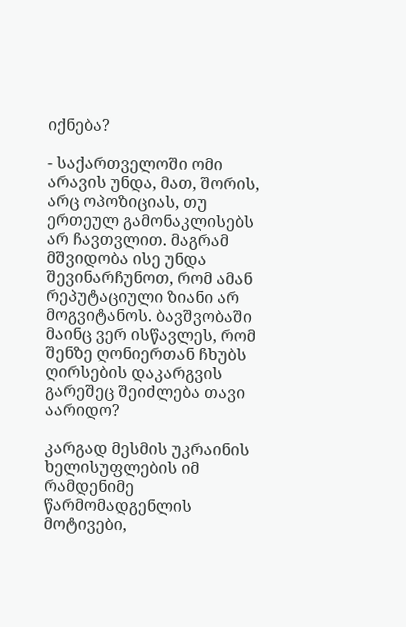იქნება?

- საქართველოში ომი არავის უნდა, მათ, შორის, არც ოპოზიციას, თუ ერთეულ გამონაკლისებს არ ჩავთვლით. მაგრამ მშვიდობა ისე უნდა შევინარჩუნოთ, რომ ამან რეპუტაციული ზიანი არ მოგვიტანოს. ბავშვობაში მაინც ვერ ისწავლეს, რომ შენზე ღონიერთან ჩხუბს ღირსების დაკარგვის გარეშეც შეიძლება თავი აარიდო?

კარგად მესმის უკრაინის ხელისუფლების იმ რამდენიმე წარმომადგენლის მოტივები,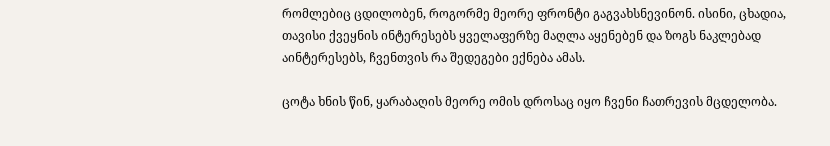რომლებიც ცდილობენ, როგორმე მეორე ფრონტი გაგვახსნევინონ. ისინი, ცხადია, თავისი ქვეყნის ინტერესებს ყველაფერზე მაღლა აყენებენ და ზოგს ნაკლებად აინტერესებს, ჩვენთვის რა შედეგები ექნება ამას.

ცოტა ხნის წინ, ყარაბაღის მეორე ომის დროსაც იყო ჩვენი ჩათრევის მცდელობა.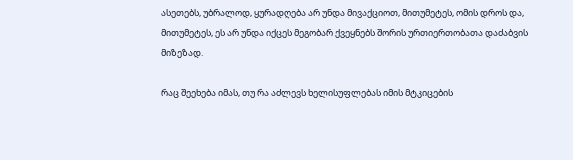ასეთებს, უბრალოდ, ყურადღება არ უნდა მივაქციოთ, მითუმეტეს, ომის დროს და, მითუმეტეს, ეს არ უნდა იქცეს მეგობარ ქვეყნებს შორის ურთიერთობათა დაძაბვის მიზეზად.

რაც შეეხება იმას, თუ რა აძლევს ხელისუფლებას იმის მტკიცების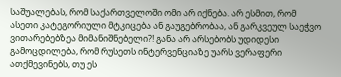საშუალებას, რომ საქართველოში ომი არ იქნება. არ ესმით, რომ ასეთი კატეგორიული მტკიცება ან გაუგებრობაა, ან გარკვეულ საეჭვო ვითარებებზეა მიმანიშნებელი?! განა არ არსებობს უდიდესი გამოცდილება, რომ რუსეთს ინტერვენციაზე უარს ვერაფერი ათქმევინებს, თუ ეს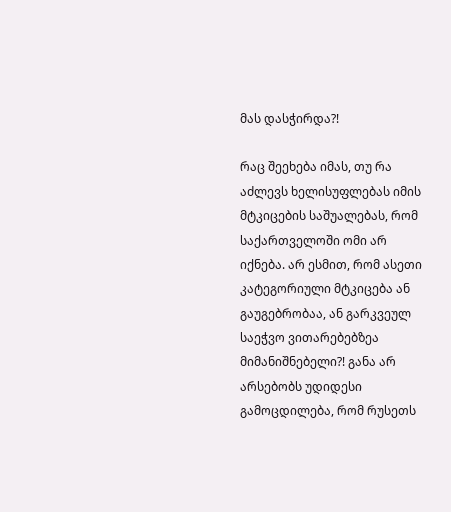მას დასჭირდა?!

რაც შეეხება იმას, თუ რა აძლევს ხელისუფლებას იმის მტკიცების საშუალებას, რომ საქართველოში ომი არ იქნება. არ ესმით, რომ ასეთი კატეგორიული მტკიცება ან გაუგებრობაა, ან გარკვეულ საეჭვო ვითარებებზეა მიმანიშნებელი?! განა არ არსებობს უდიდესი გამოცდილება, რომ რუსეთს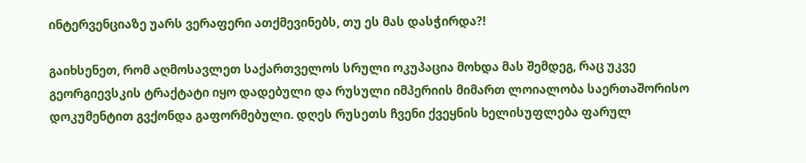ინტერვენციაზე უარს ვერაფერი ათქმევინებს, თუ ეს მას დასჭირდა?!

გაიხსენეთ, რომ აღმოსავლეთ საქართველოს სრული ოკუპაცია მოხდა მას შემდეგ, რაც უკვე გეორგიევსკის ტრაქტატი იყო დადებული და რუსული იმპერიის მიმართ ლოიალობა საერთაშორისო დოკუმენტით გვქონდა გაფორმებული. დღეს რუსეთს ჩვენი ქვეყნის ხელისუფლება ფარულ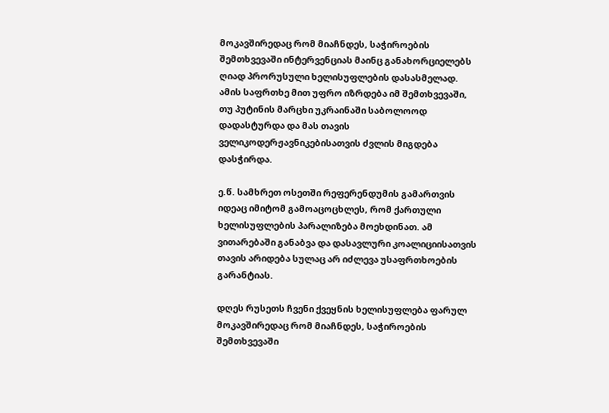მოკავშირედაც რომ მიაჩნდეს, საჭიროების შემთხვევაში ინტერვენციას მაინც განახორციელებს ღიად პრორუსული ხელისუფლების დასასმელად. ამის საფრთხე მით უფრო იზრდება იმ შემთხვევაში, თუ პუტინის მარცხი უკრაინაში საბოლოოდ დადასტურდა და მას თავის ველიკოდერჟავნიკებისათვის ძვლის მიგდება დასჭირდა.

ე.წ. სამხრეთ ოსეთში რეფერენდუმის გამართვის იდეაც იმიტომ გამოაცოცხლეს, რომ ქართული ხელისუფლების პარალიზება მოეხდინათ. ამ ვითარებაში განაბვა და დასავლური კოალიციისათვის თავის არიდება სულაც არ იძლევა უსაფრთხოების გარანტიას.

დღეს რუსეთს ჩვენი ქვეყნის ხელისუფლება ფარულ მოკავშირედაც რომ მიაჩნდეს, საჭიროების შემთხვევაში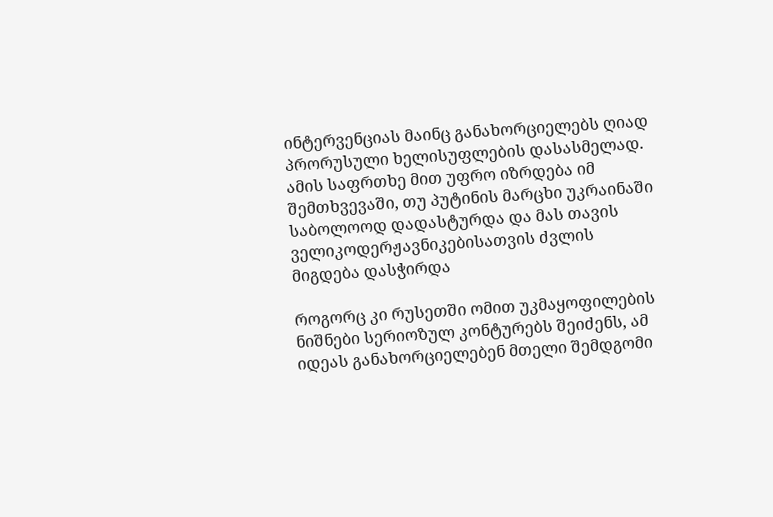ინტერვენციას მაინც განახორციელებს ღიად პრორუსული ხელისუფლების დასასმელად. ამის საფრთხე მით უფრო იზრდება იმ შემთხვევაში, თუ პუტინის მარცხი უკრაინაში საბოლოოდ დადასტურდა და მას თავის ველიკოდერჟავნიკებისათვის ძვლის მიგდება დასჭირდა

როგორც კი რუსეთში ომით უკმაყოფილების ნიშნები სერიოზულ კონტურებს შეიძენს, ამ იდეას განახორციელებენ მთელი შემდგომი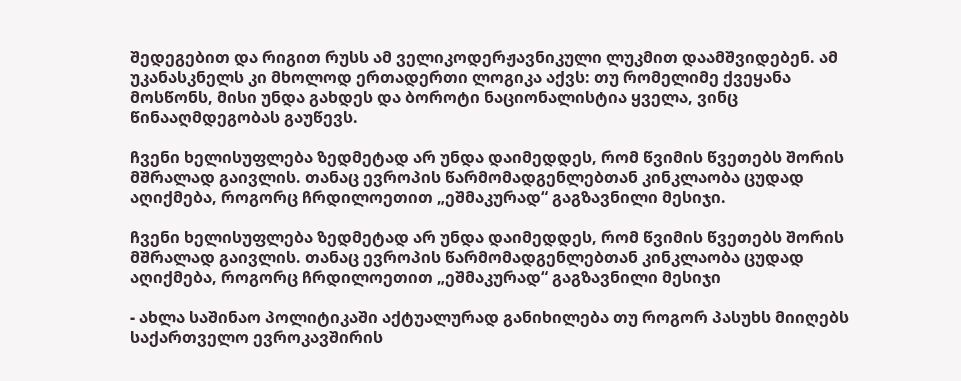შედეგებით და რიგით რუსს ამ ველიკოდერჟავნიკული ლუკმით დაამშვიდებენ. ამ უკანასკნელს კი მხოლოდ ერთადერთი ლოგიკა აქვს: თუ რომელიმე ქვეყანა მოსწონს, მისი უნდა გახდეს და ბოროტი ნაციონალისტია ყველა, ვინც წინააღმდეგობას გაუწევს.

ჩვენი ხელისუფლება ზედმეტად არ უნდა დაიმედდეს, რომ წვიმის წვეთებს შორის მშრალად გაივლის. თანაც ევროპის წარმომადგენლებთან კინკლაობა ცუდად აღიქმება, როგორც ჩრდილოეთით „ეშმაკურად“ გაგზავნილი მესიჯი.

ჩვენი ხელისუფლება ზედმეტად არ უნდა დაიმედდეს, რომ წვიმის წვეთებს შორის მშრალად გაივლის. თანაც ევროპის წარმომადგენლებთან კინკლაობა ცუდად აღიქმება, როგორც ჩრდილოეთით „ეშმაკურად“ გაგზავნილი მესიჯი

- ახლა საშინაო პოლიტიკაში აქტუალურად განიხილება თუ როგორ პასუხს მიიღებს საქართველო ევროკავშირის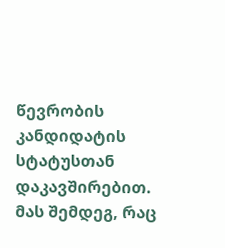წევრობის კანდიდატის სტატუსთან დაკავშირებით. მას შემდეგ, რაც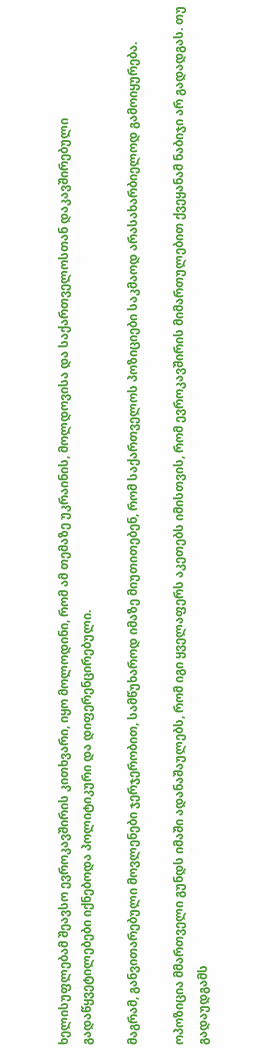ხელისუფლებამ შეავსო ევროკავშირის კითხვარი, იყო მოლოდინი, რომ ამ თემაზე უკრაინის, მოლდოვისა და საქართველოსთან დაკავშირებული გადაწყვეტილებები იქნებოდა პოლიტიკური და დიფერენცირებული.

მაგრამ, განვითარებული მოვლენები ჯერჯერობით, სამწუხაროდ იმაზე მიუთითებენ, რომ საქართველოს პოზიციები საკმაოდ არასახარბიელოდ გამოიყურება.

ოპოზიცია მმართველი გუნდს იმაში ადანაშაულებს, რომ იგი ყველაფერს აკეთებს იმისთვის, რომ ევროკავშირის მიმართულებით ქვეყანამ ნაბიჯი არ გადადგას. თუ გადაუდგამს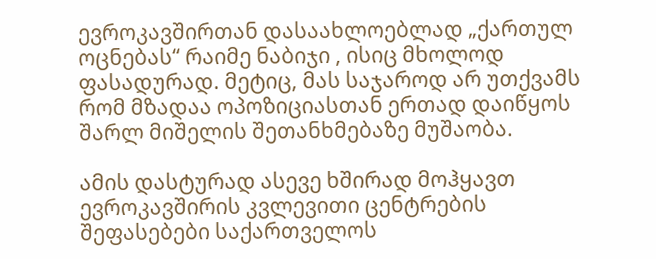ევროკავშირთან დასაახლოებლად „ქართულ ოცნებას“ რაიმე ნაბიჯი , ისიც მხოლოდ ფასადურად. მეტიც, მას საჯაროდ არ უთქვამს რომ მზადაა ოპოზიციასთან ერთად დაიწყოს შარლ მიშელის შეთანხმებაზე მუშაობა.

ამის დასტურად ასევე ხშირად მოჰყავთ ევროკავშირის კვლევითი ცენტრების შეფასებები საქართველოს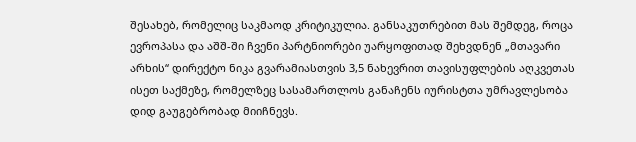შესახებ, რომელიც საკმაოდ კრიტიკულია. განსაკუთრებით მას შემდეგ, როცა ევროპასა და აშშ-ში ჩვენი პარტნიორები უარყოფითად შეხვდნენ „მთავარი არხის“ დირექტო ნიკა გვარამიასთვის 3,5 ნახევრით თავისუფლების აღკვეთას ისეთ საქმეზე, რომელზეც სასამართლოს განაჩენს იურისტთა უმრავლესობა დიდ გაუგებრობად მიიჩნევს.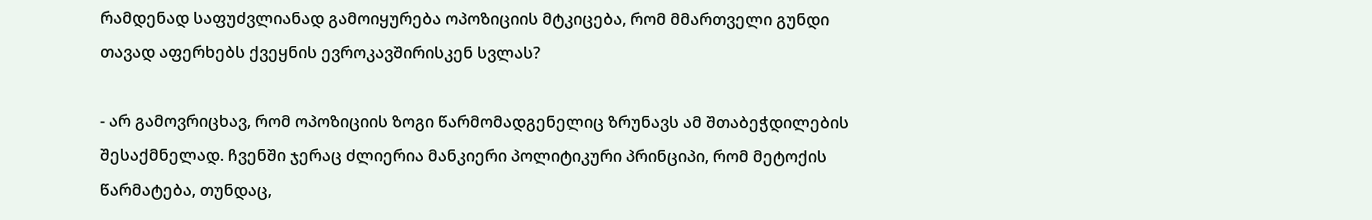რამდენად საფუძვლიანად გამოიყურება ოპოზიციის მტკიცება, რომ მმართველი გუნდი თავად აფერხებს ქვეყნის ევროკავშირისკენ სვლას?

- არ გამოვრიცხავ, რომ ოპოზიციის ზოგი წარმომადგენელიც ზრუნავს ამ შთაბეჭდილების შესაქმნელად. ჩვენში ჯერაც ძლიერია მანკიერი პოლიტიკური პრინციპი, რომ მეტოქის წარმატება, თუნდაც,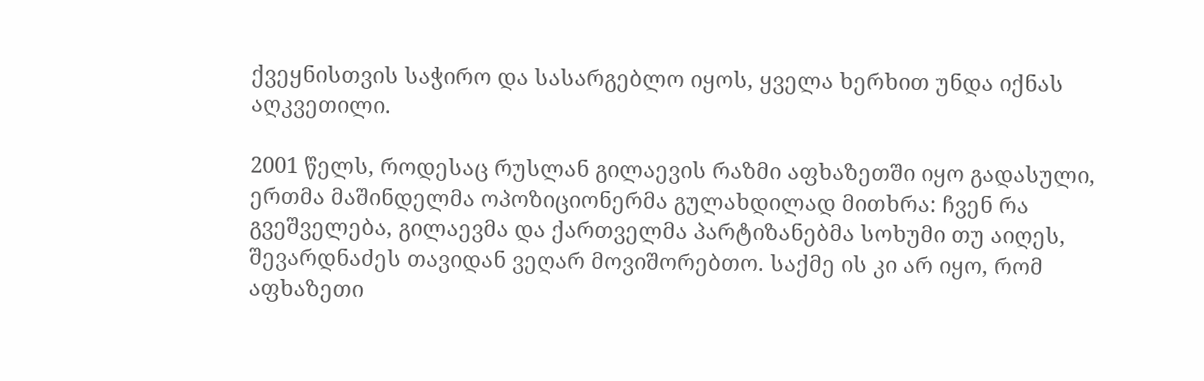ქვეყნისთვის საჭირო და სასარგებლო იყოს, ყველა ხერხით უნდა იქნას აღკვეთილი.

2001 წელს, როდესაც რუსლან გილაევის რაზმი აფხაზეთში იყო გადასული, ერთმა მაშინდელმა ოპოზიციონერმა გულახდილად მითხრა: ჩვენ რა გვეშველება, გილაევმა და ქართველმა პარტიზანებმა სოხუმი თუ აიღეს, შევარდნაძეს თავიდან ვეღარ მოვიშორებთო. საქმე ის კი არ იყო, რომ აფხაზეთი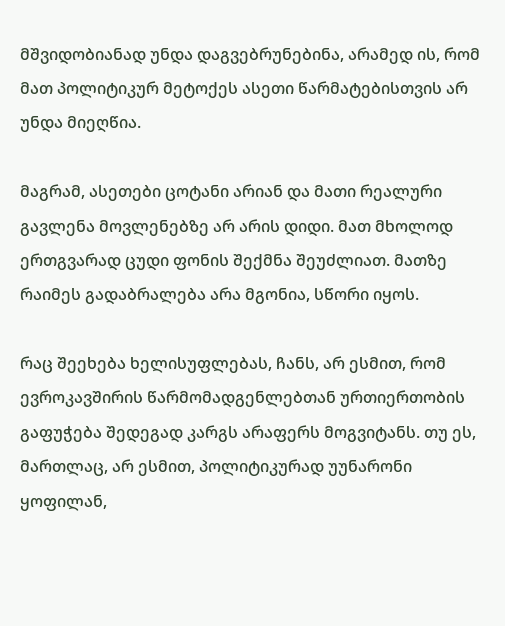მშვიდობიანად უნდა დაგვებრუნებინა, არამედ ის, რომ მათ პოლიტიკურ მეტოქეს ასეთი წარმატებისთვის არ უნდა მიეღწია.

მაგრამ, ასეთები ცოტანი არიან და მათი რეალური გავლენა მოვლენებზე არ არის დიდი. მათ მხოლოდ ერთგვარად ცუდი ფონის შექმნა შეუძლიათ. მათზე რაიმეს გადაბრალება არა მგონია, სწორი იყოს.

რაც შეეხება ხელისუფლებას, ჩანს, არ ესმით, რომ ევროკავშირის წარმომადგენლებთან ურთიერთობის გაფუჭება შედეგად კარგს არაფერს მოგვიტანს. თუ ეს, მართლაც, არ ესმით, პოლიტიკურად უუნარონი ყოფილან,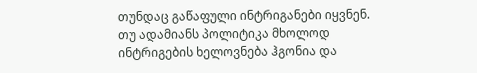თუნდაც გაწაფული ინტრიგანები იყვნენ. თუ ადამიანს პოლიტიკა მხოლოდ ინტრიგების ხელოვნება ჰგონია და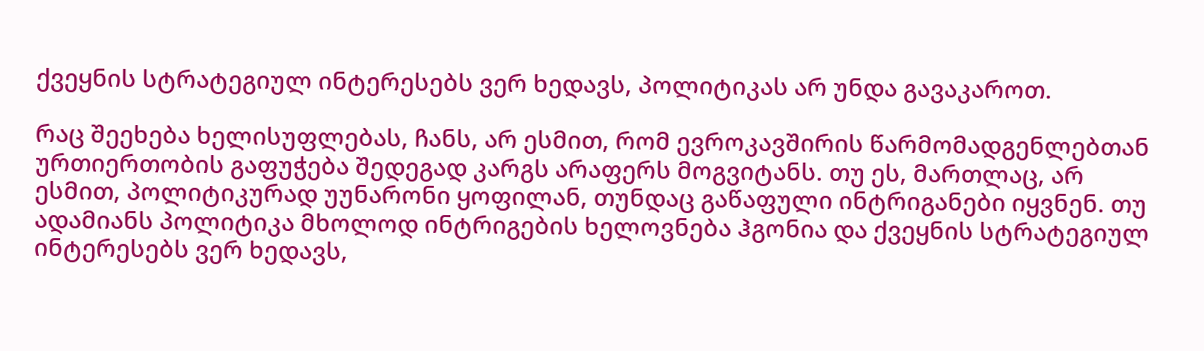ქვეყნის სტრატეგიულ ინტერესებს ვერ ხედავს, პოლიტიკას არ უნდა გავაკაროთ.

რაც შეეხება ხელისუფლებას, ჩანს, არ ესმით, რომ ევროკავშირის წარმომადგენლებთან ურთიერთობის გაფუჭება შედეგად კარგს არაფერს მოგვიტანს. თუ ეს, მართლაც, არ ესმით, პოლიტიკურად უუნარონი ყოფილან, თუნდაც გაწაფული ინტრიგანები იყვნენ. თუ ადამიანს პოლიტიკა მხოლოდ ინტრიგების ხელოვნება ჰგონია და ქვეყნის სტრატეგიულ ინტერესებს ვერ ხედავს,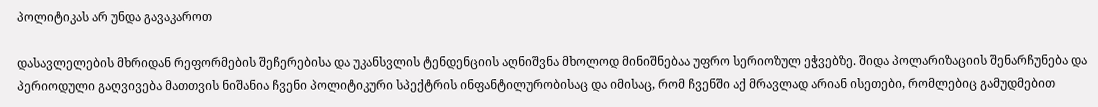პოლიტიკას არ უნდა გავაკაროთ

დასავლელების მხრიდან რეფორმების შეჩერებისა და უკანსვლის ტენდენციის აღნიშვნა მხოლოდ მინიშნებაა უფრო სერიოზულ ეჭვებზე. შიდა პოლარიზაციის შენარჩუნება და პერიოდული გაღვივება მათთვის ნიშანია ჩვენი პოლიტიკური სპექტრის ინფანტილურობისაც და იმისაც, რომ ჩვენში აქ მრავლად არიან ისეთები, რომლებიც გამუდმებით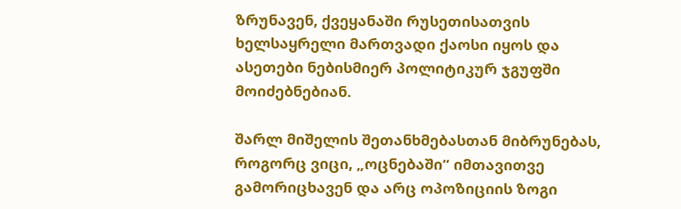ზრუნავენ, ქვეყანაში რუსეთისათვის ხელსაყრელი მართვადი ქაოსი იყოს და ასეთები ნებისმიერ პოლიტიკურ ჯგუფში მოიძებნებიან.

შარლ მიშელის შეთანხმებასთან მიბრუნებას, როგორც ვიცი, „ოცნებაში“ იმთავითვე გამორიცხავენ და არც ოპოზიციის ზოგი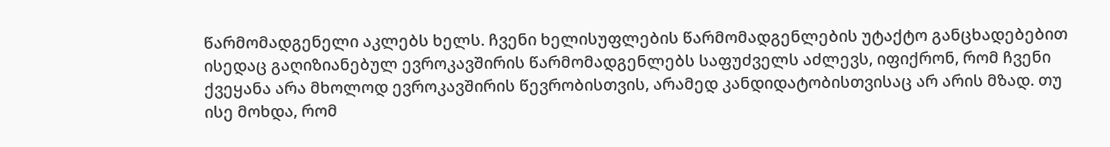წარმომადგენელი აკლებს ხელს. ჩვენი ხელისუფლების წარმომადგენლების უტაქტო განცხადებებით ისედაც გაღიზიანებულ ევროკავშირის წარმომადგენლებს საფუძველს აძლევს, იფიქრონ, რომ ჩვენი ქვეყანა არა მხოლოდ ევროკავშირის წევრობისთვის, არამედ კანდიდატობისთვისაც არ არის მზად. თუ ისე მოხდა, რომ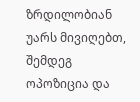ზრდილობიან უარს მივიღებთ, შემდეგ ოპოზიცია და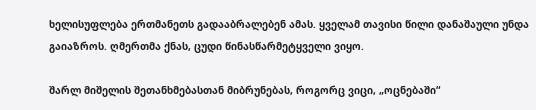ხელისუფლება ერთმანეთს გადააბრალებენ ამას. ყველამ თავისი წილი დანაშაული უნდა გაიაზროს. ღმერთმა ქნას, ცუდი წინასწარმეტყველი ვიყო.

შარლ მიშელის შეთანხმებასთან მიბრუნებას, როგორც ვიცი, „ოცნებაში“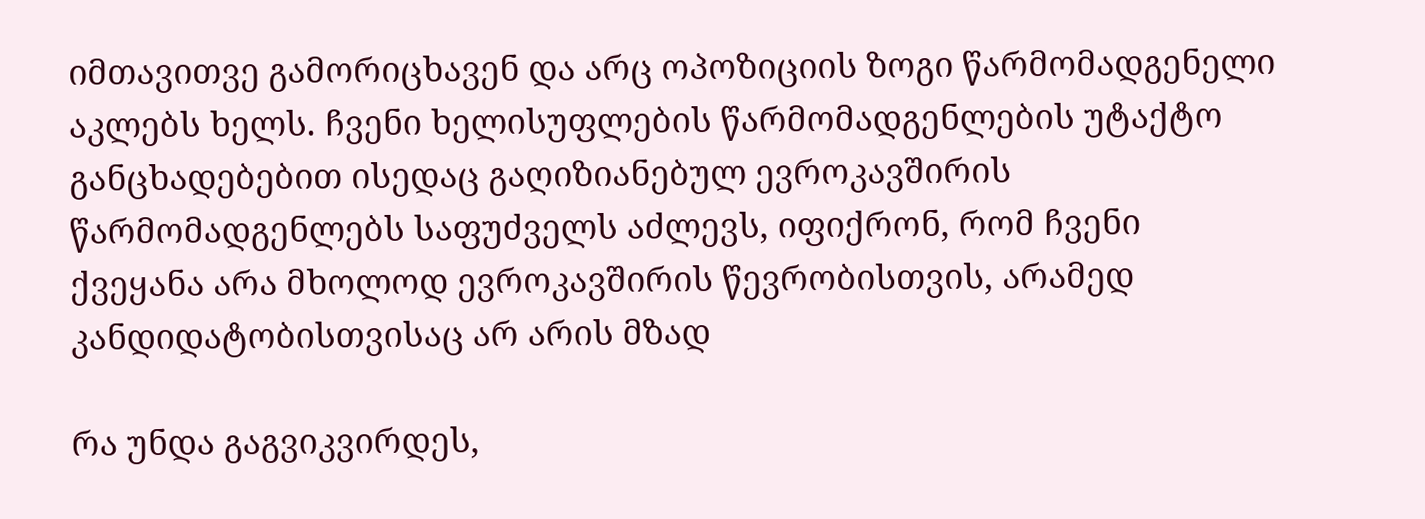იმთავითვე გამორიცხავენ და არც ოპოზიციის ზოგი წარმომადგენელი აკლებს ხელს. ჩვენი ხელისუფლების წარმომადგენლების უტაქტო განცხადებებით ისედაც გაღიზიანებულ ევროკავშირის წარმომადგენლებს საფუძველს აძლევს, იფიქრონ, რომ ჩვენი ქვეყანა არა მხოლოდ ევროკავშირის წევრობისთვის, არამედ კანდიდატობისთვისაც არ არის მზად

რა უნდა გაგვიკვირდეს,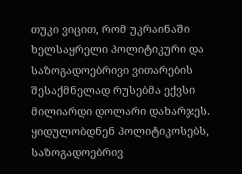თუკი ვიცით, რომ უკრაინაში ხელსაყრელი პოლიტიკური და საზოგადოებრივი ვითარების შესაქმნელად რუსებმა ექვსი მილიარდი დოლარი დახარჯეს. ყიდულობდნენ პოლიტიკოსებს, საზოგადოებრივ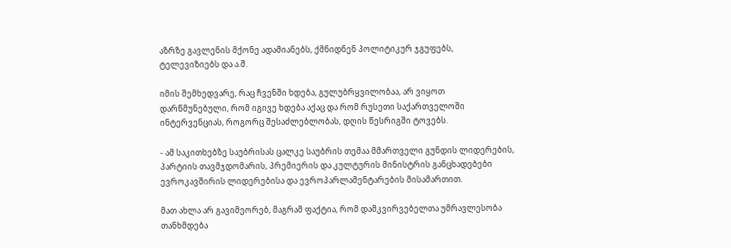აზრზე გავლენის მქონე ადამიანებს, ქმნიდნენ პოლიტიკურ ჯგუფებს, ტელევიზიებს და ა.შ.

იმის შემხედვარე, რაც ჩვენში ხდება, გულუბრყვილობაა, არ ვიყოთ დარწმუნებული, რომ იგივე ხდება აქაც და რომ რუსეთი საქართველოში ინტერვენციას, როგორც შესაძლებლობას, დღის წესრიგში ტოვებს.

- ამ საკითხებზე საუბრისას ცალკე საუბრის თემაა მმართველი გუნდის ლიდერების, პარტიის თავმჯდომარის, პრემიერის და კულტურის მინისტრის განცხადებები ევროკავშირის ლიდერებისა და ევროპარლამენტარების მისამართით.

მათ ახლა არ გავიმეორებ, მაგრამ ფაქტია, რომ დამკვირვებელთა უმრავლესობა თანხმდება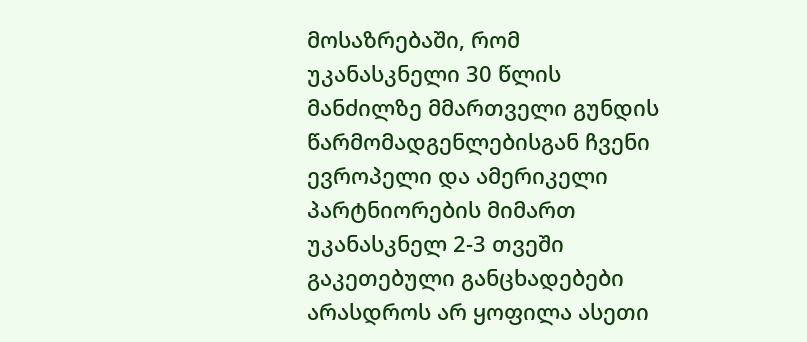მოსაზრებაში, რომ უკანასკნელი 30 წლის მანძილზე მმართველი გუნდის წარმომადგენლებისგან ჩვენი ევროპელი და ამერიკელი პარტნიორების მიმართ უკანასკნელ 2-3 თვეში გაკეთებული განცხადებები არასდროს არ ყოფილა ასეთი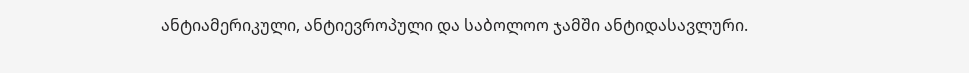ანტიამერიკული, ანტიევროპული და საბოლოო ჯამში ანტიდასავლური.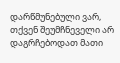დარწმუნებული ვარ, თქვენ შეუმჩნეველი არ დაგრჩებოდათ მათი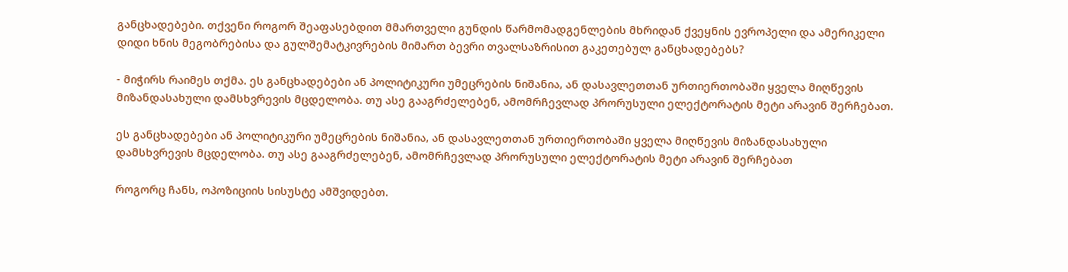განცხადებები. თქვენი როგორ შეაფასებდით მმართველი გუნდის წარმომადგენლების მხრიდან ქვეყნის ევროპელი და ამერიკელი დიდი ხნის მეგობრებისა და გულშემატკივრების მიმართ ბევრი თვალსაზრისით გაკეთებულ განცხადებებს?

- მიჭირს რაიმეს თქმა. ეს განცხადებები ან პოლიტიკური უმეცრების ნიშანია, ან დასავლეთთან ურთიერთობაში ყველა მიღწევის მიზანდასახული დამსხვრევის მცდელობა. თუ ასე გააგრძელებენ, ამომრჩევლად პრორუსული ელექტორატის მეტი არავინ შერჩებათ.

ეს განცხადებები ან პოლიტიკური უმეცრების ნიშანია, ან დასავლეთთან ურთიერთობაში ყველა მიღწევის მიზანდასახული დამსხვრევის მცდელობა. თუ ასე გააგრძელებენ, ამომრჩევლად პრორუსული ელექტორატის მეტი არავინ შერჩებათ

როგორც ჩანს, ოპოზიციის სისუსტე ამშვიდებთ.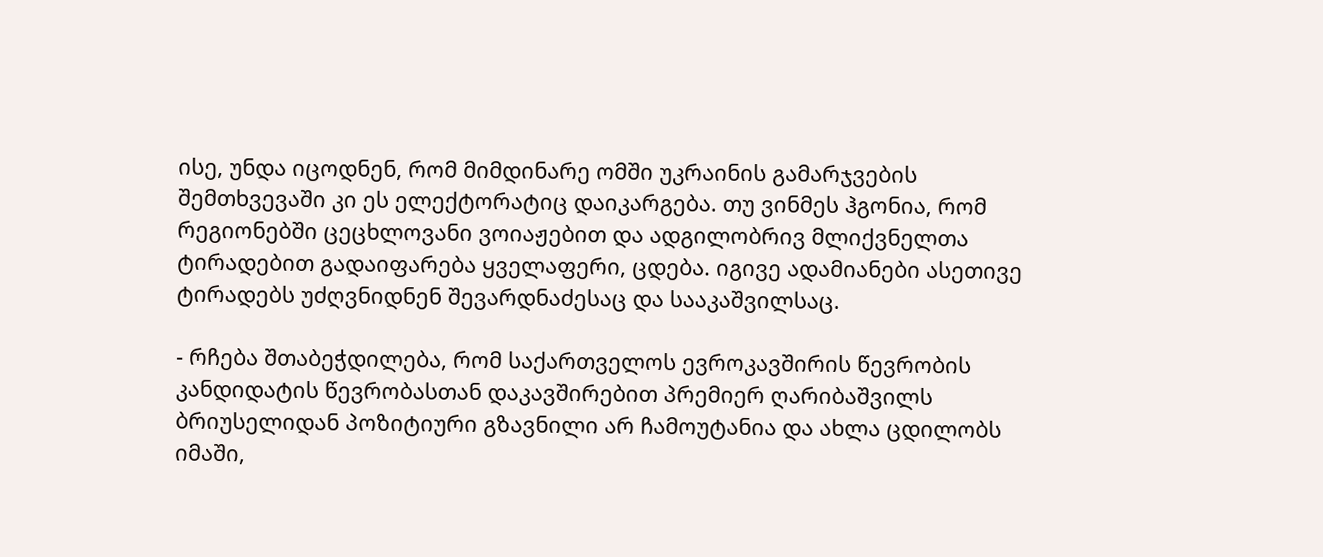ისე, უნდა იცოდნენ, რომ მიმდინარე ომში უკრაინის გამარჯვების შემთხვევაში კი ეს ელექტორატიც დაიკარგება. თუ ვინმეს ჰგონია, რომ რეგიონებში ცეცხლოვანი ვოიაჟებით და ადგილობრივ მლიქვნელთა ტირადებით გადაიფარება ყველაფერი, ცდება. იგივე ადამიანები ასეთივე ტირადებს უძღვნიდნენ შევარდნაძესაც და სააკაშვილსაც.

- რჩება შთაბეჭდილება, რომ საქართველოს ევროკავშირის წევრობის კანდიდატის წევრობასთან დაკავშირებით პრემიერ ღარიბაშვილს ბრიუსელიდან პოზიტიური გზავნილი არ ჩამოუტანია და ახლა ცდილობს იმაში,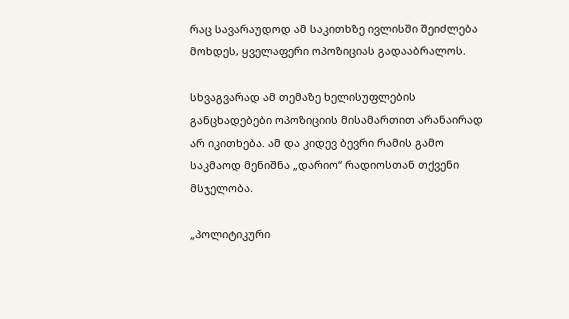რაც სავარაუდოდ ამ საკითხზე ივლისში შეიძლება მოხდეს, ყველაფერი ოპოზიციას გადააბრალოს.

სხვაგვარად ამ თემაზე ხელისუფლების განცხადებები ოპოზიციის მისამართით არანაირად არ იკითხება. ამ და კიდევ ბევრი რამის გამო საკმაოდ მენიშნა „დარიო“ რადიოსთან თქვენი მსჯელობა.

„პოლიტიკური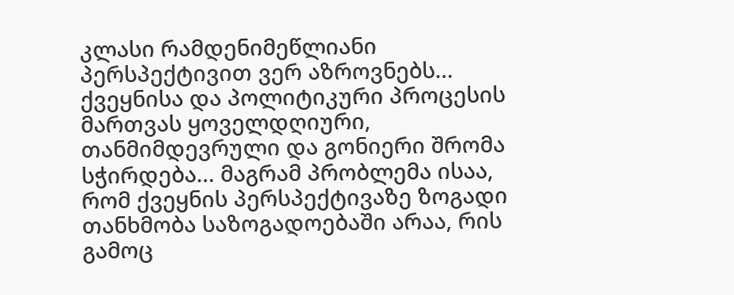კლასი რამდენიმეწლიანი პერსპექტივით ვერ აზროვნებს... ქვეყნისა და პოლიტიკური პროცესის მართვას ყოველდღიური, თანმიმდევრული და გონიერი შრომა სჭირდება... მაგრამ პრობლემა ისაა, რომ ქვეყნის პერსპექტივაზე ზოგადი თანხმობა საზოგადოებაში არაა, რის გამოც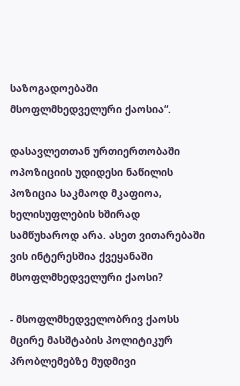საზოგადოებაში მსოფლმხედველური ქაოსია“.

დასავლეთთან ურთიერთობაში ოპოზიციის უდიდესი ნაწილის პოზიცია საკმაოდ მკაფიოა, ხელისუფლების ხშირად სამწუხაროდ არა. ასეთ ვითარებაში ვის ინტერესშია ქვეყანაში მსოფლმხედველური ქაოსი?

- მსოფლმხედველობრივ ქაოსს მცირე მასშტაბის პოლიტიკურ პრობლემებზე მუდმივი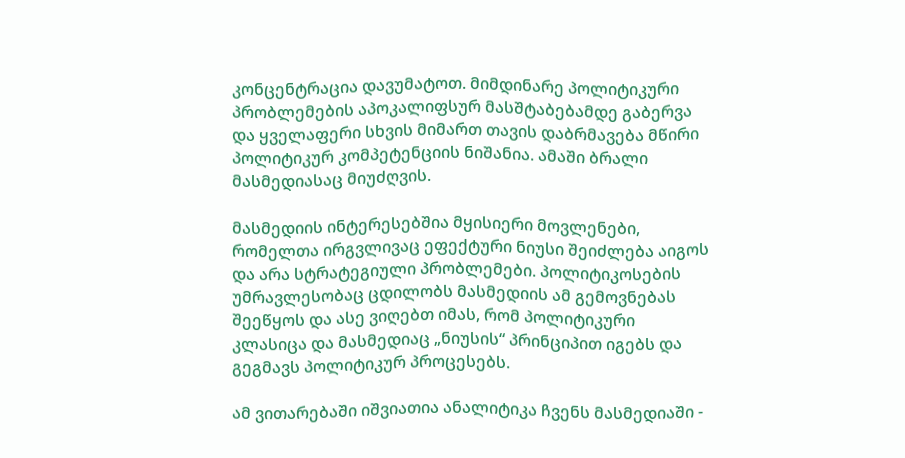კონცენტრაცია დავუმატოთ. მიმდინარე პოლიტიკური პრობლემების აპოკალიფსურ მასშტაბებამდე გაბერვა და ყველაფერი სხვის მიმართ თავის დაბრმავება მწირი პოლიტიკურ კომპეტენციის ნიშანია. ამაში ბრალი მასმედიასაც მიუძღვის.

მასმედიის ინტერესებშია მყისიერი მოვლენები, რომელთა ირგვლივაც ეფექტური ნიუსი შეიძლება აიგოს და არა სტრატეგიული პრობლემები. პოლიტიკოსების უმრავლესობაც ცდილობს მასმედიის ამ გემოვნებას შეეწყოს და ასე ვიღებთ იმას, რომ პოლიტიკური კლასიცა და მასმედიაც „ნიუსის“ პრინციპით იგებს და გეგმავს პოლიტიკურ პროცესებს.

ამ ვითარებაში იშვიათია ანალიტიკა ჩვენს მასმედიაში -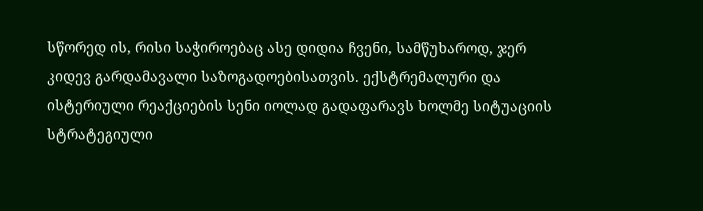სწორედ ის, რისი საჭიროებაც ასე დიდია ჩვენი, სამწუხაროდ, ჯერ კიდევ გარდამავალი საზოგადოებისათვის. ექსტრემალური და ისტერიული რეაქციების სენი იოლად გადაფარავს ხოლმე სიტუაციის სტრატეგიული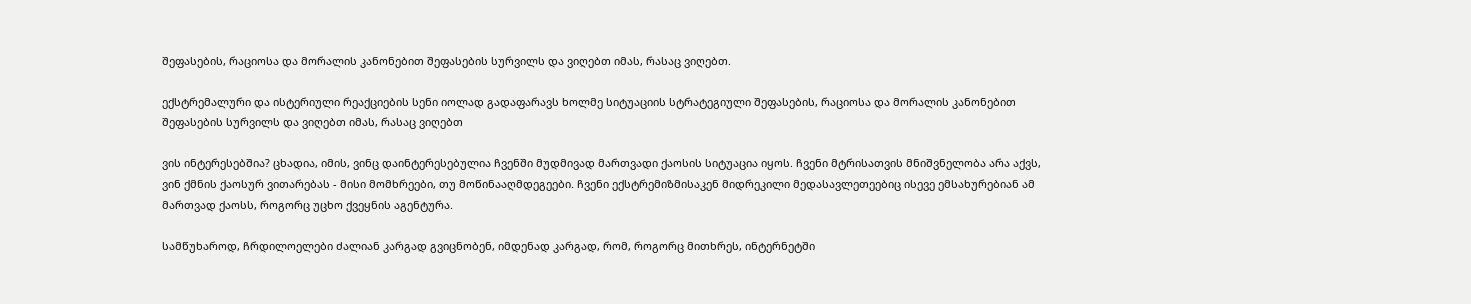შეფასების, რაციოსა და მორალის კანონებით შეფასების სურვილს და ვიღებთ იმას, რასაც ვიღებთ.

ექსტრემალური და ისტერიული რეაქციების სენი იოლად გადაფარავს ხოლმე სიტუაციის სტრატეგიული შეფასების, რაციოსა და მორალის კანონებით შეფასების სურვილს და ვიღებთ იმას, რასაც ვიღებთ

ვის ინტერესებშია? ცხადია, იმის, ვინც დაინტერესებულია ჩვენში მუდმივად მართვადი ქაოსის სიტუაცია იყოს. ჩვენი მტრისათვის მნიშვნელობა არა აქვს, ვინ ქმნის ქაოსურ ვითარებას - მისი მომხრეები, თუ მოწინააღმდეგეები. ჩვენი ექსტრემიზმისაკენ მიდრეკილი მედასავლეთეებიც ისევე ემსახურებიან ამ მართვად ქაოსს, როგორც უცხო ქვეყნის აგენტურა.

სამწუხაროდ, ჩრდილოელები ძალიან კარგად გვიცნობენ, იმდენად კარგად, რომ, როგორც მითხრეს, ინტერნეტში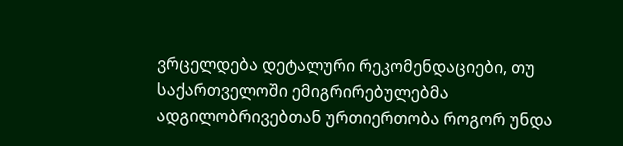ვრცელდება დეტალური რეკომენდაციები, თუ საქართველოში ემიგრირებულებმა ადგილობრივებთან ურთიერთობა როგორ უნდა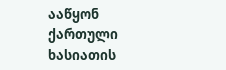ააწყონ ქართული ხასიათის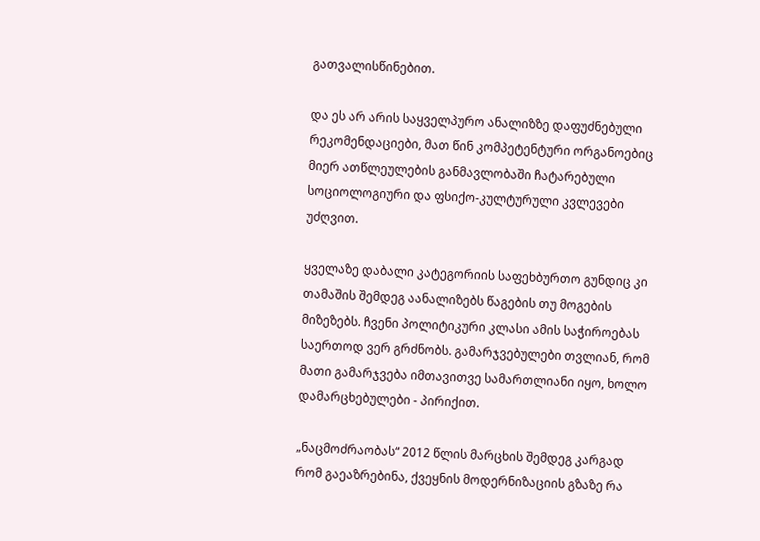გათვალისწინებით.

და ეს არ არის საყველპურო ანალიზზე დაფუძნებული რეკომენდაციები, მათ წინ კომპეტენტური ორგანოებიც მიერ ათწლეულების განმავლობაში ჩატარებული სოციოლოგიური და ფსიქო-კულტურული კვლევები უძღვით.

ყველაზე დაბალი კატეგორიის საფეხბურთო გუნდიც კი თამაშის შემდეგ აანალიზებს წაგების თუ მოგების მიზეზებს. ჩვენი პოლიტიკური კლასი ამის საჭიროებას საერთოდ ვერ გრძნობს. გამარჯვებულები თვლიან, რომ მათი გამარჯვება იმთავითვე სამართლიანი იყო, ხოლო დამარცხებულები - პირიქით.

„ნაცმოძრაობას“ 2012 წლის მარცხის შემდეგ კარგად რომ გაეაზრებინა, ქვეყნის მოდერნიზაციის გზაზე რა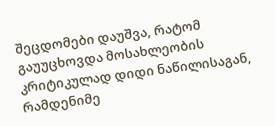შეცდომები დაუშვა, რატომ გაუუცხოვდა მოსახლეობის კრიტიკულად დიდი ნაწილისაგან, რამდენიმე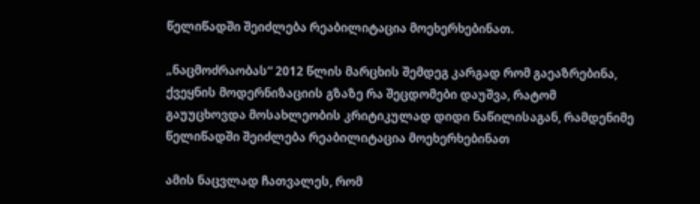წელიწადში შეიძლება რეაბილიტაცია მოეხერხებინათ.

„ნაცმოძრაობას“ 2012 წლის მარცხის შემდეგ კარგად რომ გაეაზრებინა, ქვეყნის მოდერნიზაციის გზაზე რა შეცდომები დაუშვა, რატომ გაუუცხოვდა მოსახლეობის კრიტიკულად დიდი ნაწილისაგან, რამდენიმე წელიწადში შეიძლება რეაბილიტაცია მოეხერხებინათ

ამის ნაცვლად ჩათვალეს, რომ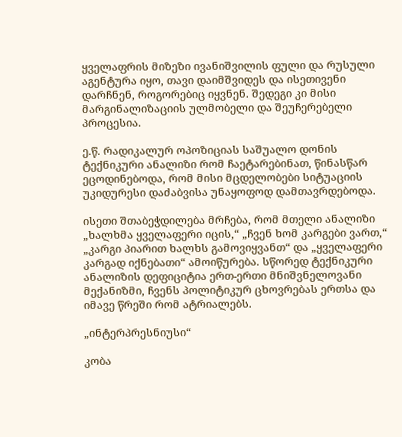ყველაფრის მიზეზი ივანიშვილის ფული და რუსული აგენტურა იყო, თავი დაიმშვიდეს და ისეთივენი დარჩნენ, როგორებიც იყვნენ. შედეგი კი მისი მარგინალიზაციის ულმობელი და შეუჩერებელი პროცესია.

ე.წ. რადიკალურ ოპოზიციას საშუალო დონის ტექნიკური ანალიზი რომ ჩაეტარებინათ, წინასწარ ეცოდინებოდა, რომ მისი მცდელობები სიტუაციის უკიდურესი დაძაბვისა უნაყოფოდ დამთავრდებოდა.

ისეთი შთაბეჭდილება მრჩება, რომ მთელი ანალიზი „ხალხმა ყველაფერი იცის,“ „ჩვენ ხომ კარგები ვართ,“ „კარგი პიარით ხალხს გამოვიყვანთ“ და „ყველაფერი კარგად იქნებათი“ ამოიწურება. სწორედ ტექნიკური ანალიზის დეფიციტია ერთ-ერთი მნიშვნელოვანი მექანიზმი, ჩვენს პოლიტიკურ ცხოვრებას ერთსა და იმავე წრეში რომ ატრიალებს.

„ინტერპრესნიუსი“

კობა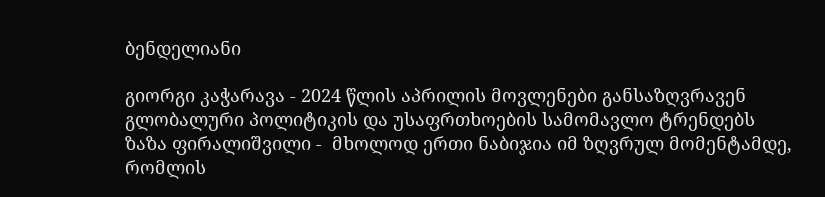ბენდელიანი

გიორგი კაჭარავა - 2024 წლის აპრილის მოვლენები განსაზღვრავენ გლობალური პოლიტიკის და უსაფრთხოების სამომავლო ტრენდებს
ზაზა ფირალიშვილი -  მხოლოდ ერთი ნაბიჯია იმ ზღვრულ მომენტამდე, რომლის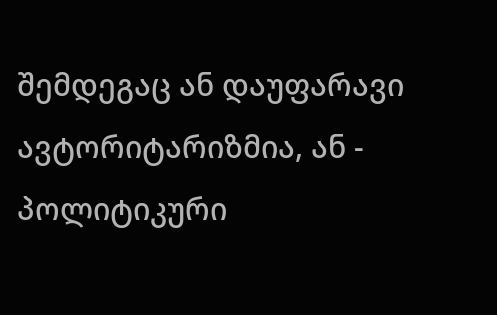შემდეგაც ან დაუფარავი ავტორიტარიზმია, ან - პოლიტიკური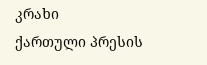კრახი
ქართული პრესის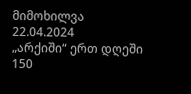მიმოხილვა 22.04.2024
„არქიში“ ერთ დღეში 150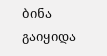ბინა გაიყიდა